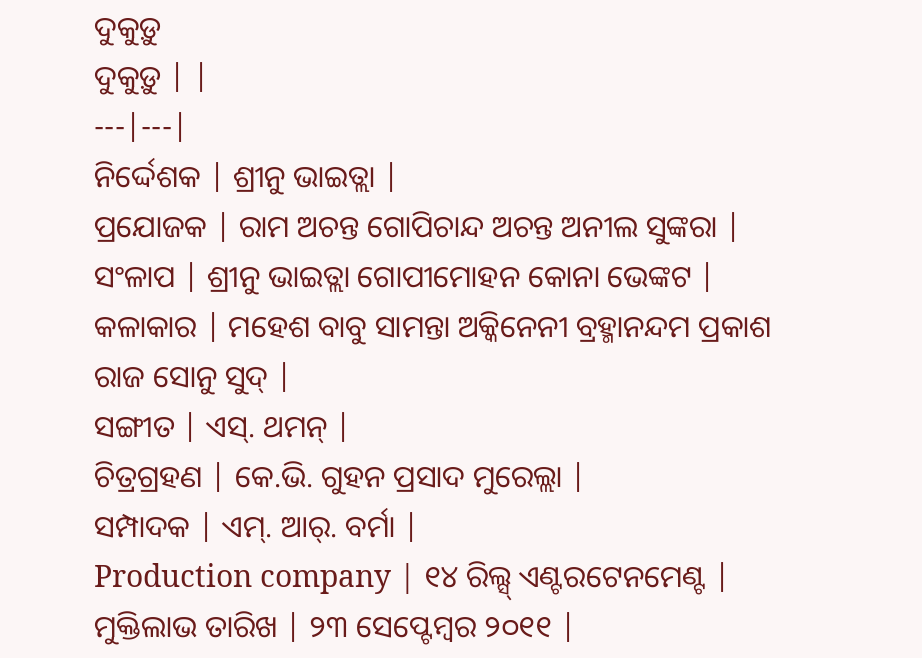ଦୁକୁଡ଼ୁ
ଦୁକୁଡ଼ୁ | |
---|---|
ନିର୍ଦ୍ଦେଶକ | ଶ୍ରୀନୁ ଭାଇତ୍ଲା |
ପ୍ରଯୋଜକ | ରାମ ଅଚନ୍ତ ଗୋପିଚାନ୍ଦ ଅଚନ୍ତ ଅନୀଲ ସୁଙ୍କରା |
ସଂଳାପ | ଶ୍ରୀନୁ ଭାଇତ୍ଲା ଗୋପୀମୋହନ କୋନା ଭେଙ୍କଟ |
କଳାକାର | ମହେଶ ବାବୁ ସାମନ୍ତା ଅକ୍କିନେନୀ ବ୍ରହ୍ମାନନ୍ଦମ ପ୍ରକାଶ ରାଜ ସୋନୁ ସୁଦ୍ |
ସଙ୍ଗୀତ | ଏସ୍. ଥମନ୍ |
ଚିତ୍ରଗ୍ରହଣ | କେ.ଭି. ଗୁହନ ପ୍ରସାଦ ମୁରେଲ୍ଲା |
ସମ୍ପାଦକ | ଏମ୍. ଆର୍. ବର୍ମା |
Production company | ୧୪ ରିଲ୍ସ୍ ଏଣ୍ଟରଟେନମେଣ୍ଟ |
ମୁକ୍ତିଲାଭ ତାରିଖ | ୨୩ ସେପ୍ଟେମ୍ବର ୨୦୧୧ |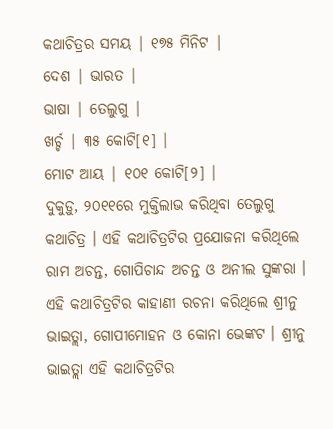କଥାଚିତ୍ରର ସମୟ | ୧୭୫ ମିନିଟ |
ଦେଶ | ଭାରତ |
ଭାଷା | ତେଲୁଗୁ |
ଖର୍ଚ୍ଚ | ୩୫ କୋଟି[୧] |
ମୋଟ ଆୟ | ୧୦୧ କୋଟି[୨] |
ଦୁକୁଡ଼ୁ, ୨୦୧୧ରେ ମୁକ୍ତିଲାଭ କରିଥିବା ତେଲୁଗୁ କଥାଚିତ୍ର । ଏହି କଥାଚିତ୍ରଟିର ପ୍ରଯୋଜନା କରିଥିଲେ ରାମ ଅଚନ୍ତ, ଗୋପିଚାନ୍ଦ ଅଚନ୍ତ ଓ ଅନୀଲ ସୁଙ୍କରା । ଏହି କଥାଚିତ୍ରଟିର କାହାଣୀ ରଚନା କରିଥିଲେ ଶ୍ରୀନୁ ଭାଇତ୍ଲା, ଗୋପୀମୋହନ ଓ କୋନା ଭେଙ୍କଟ । ଶ୍ରୀନୁ ଭାଇତ୍ଲା ଏହି କଥାଚିତ୍ରଟିର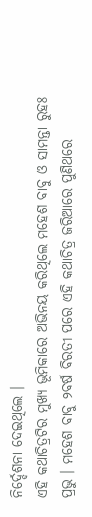ନିର୍ଦ୍ଦେଶନା ଦେଇଥିଲେ ।
ଏହି କଥାଚିତ୍ରଟିର ମୁଖ୍ୟ ଭୂମିକାରେ ଅଭିନୟ କରିଥିଲେ ମହେଶ ବାବୁ ଓ ସାମନ୍ତା ରୁହଃ ପ୍ରଭୁ । ମହେଶ ବାବୁ ୨ବର୍ଷ ବିରତୀ ପରେ ଏହି କଥାଚିତ୍ର ଜରିଆରେ ପୁଣିଥରେ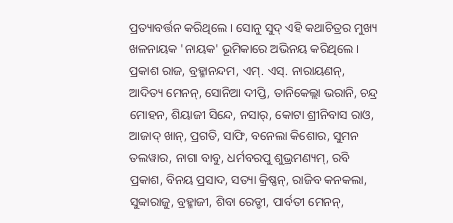ପ୍ରତ୍ୟାବର୍ତ୍ତନ କରିଥିଲେ । ସୋନୁ ସୁଦ୍ ଏହି କଥାଚିତ୍ରର ମୁଖ୍ୟ ଖଳନାୟକ 'ନାୟକ' ଭୂମିକାରେ ଅଭିନୟ କରିଥିଲେ । ପ୍ରକାଶ ରାଜ, ବ୍ରହ୍ମାନନ୍ଦମ, ଏମ୍. ଏସ୍. ନାରାୟଣନ୍, ଆଦିତ୍ୟ ମେନନ୍, ସୋନିଆ ଦୀପ୍ତି, ତାନିକେଲ୍ଲା ଭରାନି, ଚନ୍ଦ୍ର ମୋହନ, ଶିୟାଜୀ ସିନ୍ଦେ, ନସାର୍, କୋଟା ଶ୍ରୀନିବାସ ରାଓ, ଆଜାଦ୍ ଖାନ୍, ପ୍ରଗତି, ସାଫି, ବନେଲା କିଶୋର, ସୁମନ ତଲୱାର, ନାଗା ବାବୁ, ଧର୍ମବରପୁ ଶୁଭ୍ରମଣ୍ୟମ୍, ରବି ପ୍ରକାଶ, ବିନୟ ପ୍ରସାଦ, ସତ୍ୟା କ୍ରିଷ୍ଣନ୍, ରାଜିବ କନକଲା, ସୁବ୍ୱାରାଜୁ, ବ୍ରହ୍ମାଜୀ, ଶିବା ରେଡ୍ଡୀ, ପାର୍ବତୀ ମେନନ୍,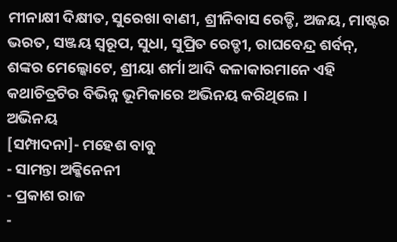ମୀନାକ୍ଷୀ ଦିକ୍ଷୀତ, ସୁରେଖା ବାଣୀ, ଶ୍ରୀନିବାସ ରେଡ୍ଡି, ଅଜୟ, ମାଷ୍ଟର ଭରତ, ସଞ୍ଜୟ ସ୍ୱରୂପ, ସୁଧା, ସୁପ୍ରିତ ରେଡ୍ଡୀ, ରାଘବେନ୍ଦ୍ର ଶର୍ବନ୍, ଶଙ୍କର ମେଲ୍କୋଟେ, ଶ୍ରୀୟା ଶର୍ମା ଆଦି କଳାକାରମାନେ ଏହି କଥାଚିତ୍ରଟିର ବିଭିନ୍ନ ଭୂମିକାରେ ଅଭିନୟ କରିଥିଲେ ।
ଅଭିନୟ
[ସମ୍ପାଦନା]- ମହେଶ ବାବୁ
- ସାମନ୍ତା ଅକ୍କିନେନୀ
- ପ୍ରକାଶ ରାଜ
-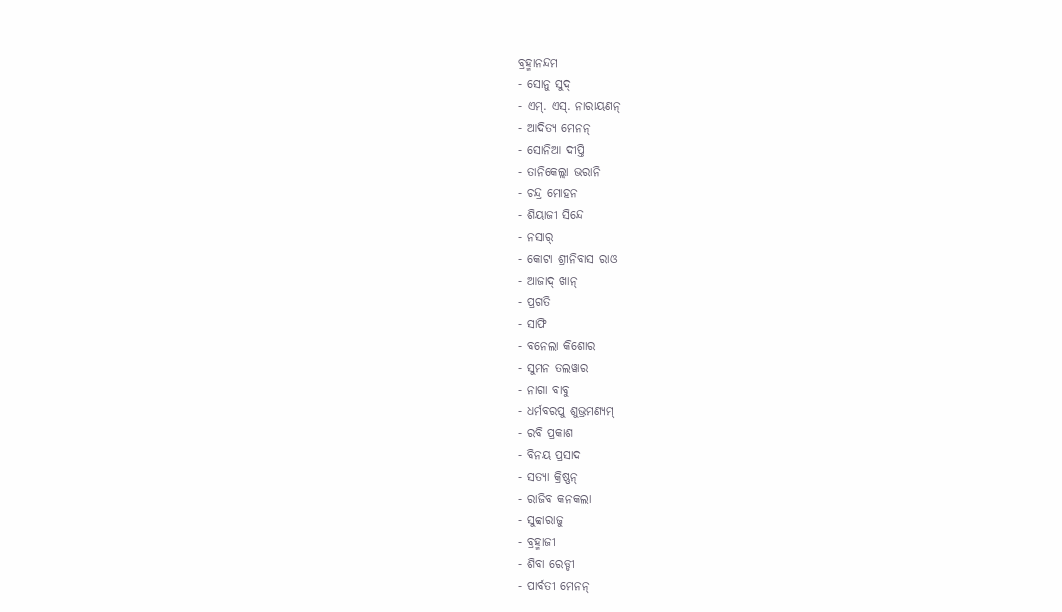ବ୍ରହ୍ମାନନ୍ଦମ
- ସୋନୁ ସୁଦ୍
- ଏମ୍. ଏସ୍. ନାରାୟଣନ୍
- ଆଦିତ୍ୟ ମେନନ୍
- ସୋନିଆ ଦୀପ୍ତି
- ତାନିକେଲ୍ଲା ଭରାନି
- ଚନ୍ଦ୍ର ମୋହନ
- ଶିୟାଜୀ ସିନ୍ଦେ
- ନସାର୍
- କୋଟା ଶ୍ରୀନିବାସ ରାଓ
- ଆଜାଦ୍ ଖାନ୍
- ପ୍ରଗତି
- ସାଫି
- ବନେଲା କିଶୋର
- ସୁମନ ତଲୱାର
- ନାଗା ବାବୁ
- ଧର୍ମବରପୁ ଶୁଭ୍ରମଣ୍ୟମ୍
- ରବି ପ୍ରକାଶ
- ବିନୟ ପ୍ରସାଦ
- ସତ୍ୟା କ୍ରିଷ୍ଣନ୍
- ରାଜିବ କନକଲା
- ସୁବ୍ୱାରାଜୁ
- ବ୍ରହ୍ମାଜୀ
- ଶିବା ରେଡ୍ଡୀ
- ପାର୍ବତୀ ମେନନ୍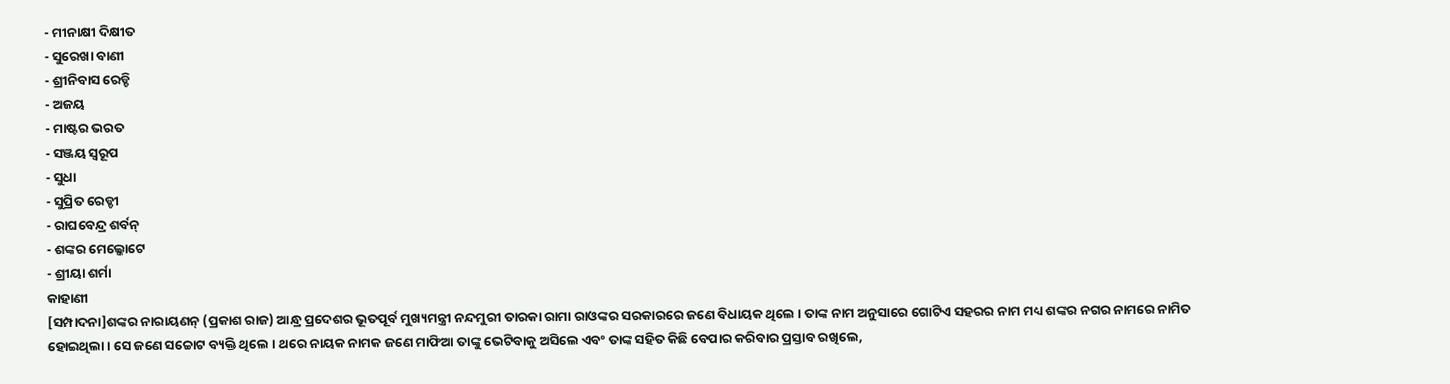- ମୀନାକ୍ଷୀ ଦିକ୍ଷୀତ
- ସୁରେଖା ବାଣୀ
- ଶ୍ରୀନିବାସ ରେଡ୍ଡି
- ଅଜୟ
- ମାଷ୍ଟର ଭରତ
- ସଞ୍ଜୟ ସ୍ୱରୂପ
- ସୁଧା
- ସୁପ୍ରିତ ରେଡ୍ଡୀ
- ରାଘବେନ୍ଦ୍ର ଶର୍ବନ୍
- ଶଙ୍କର ମେଲ୍କୋଟେ
- ଶ୍ରୀୟା ଶର୍ମା
କାହାଣୀ
[ସମ୍ପାଦନା]ଶଙ୍କର ନାରାୟଣନ୍ (ପ୍ରକାଶ ରାଜ) ଆନ୍ଧ୍ର ପ୍ରଦେଶର ଭୂତପୂର୍ବ ମୁଖ୍ୟମନ୍ତ୍ରୀ ନନ୍ଦମୁରୀ ତାରକା ରାମା ରାଓଙ୍କର ସରକାରରେ ଜଣେ ବିଧାୟକ ଥିଲେ । ତାଙ୍କ ନାମ ଅନୁସାରେ ଗୋଟିଏ ସହରର ନାମ ମଧ୍ୟ ଶଙ୍କର ନଗର ନାମରେ ନାମିତ ହୋଇଥିଲା । ସେ ଜଣେ ସଚ୍ଚୋଟ ବ୍ୟକ୍ତି ଥିଲେ । ଥରେ ନାୟକ ନାମକ ଜଣେ ମାଫିଆ ତାଙ୍କୁ ଭେଟିବାକୁ ଅସିଲେ ଏବଂ ତାଙ୍କ ସହିତ କିଛି ବେପାର କରିବାର ପ୍ରସ୍ତାବ ରଖିଲେ,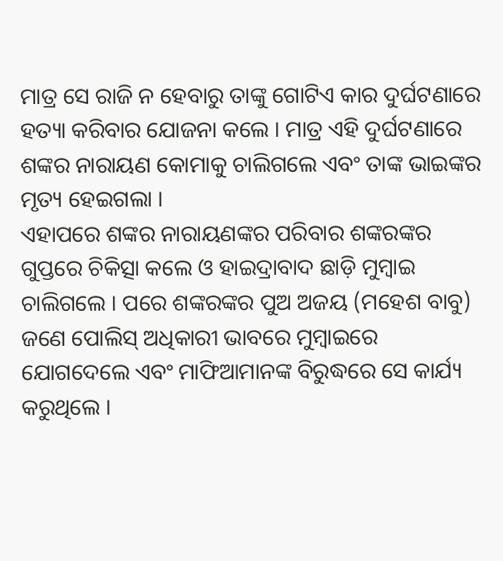ମାତ୍ର ସେ ରାଜି ନ ହେବାରୁ ତାଙ୍କୁ ଗୋଟିଏ କାର ଦୁର୍ଘଟଣାରେ ହତ୍ୟା କରିବାର ଯୋଜନା କଲେ । ମାତ୍ର ଏହି ଦୁର୍ଘଟଣାରେ ଶଙ୍କର ନାରାୟଣ କୋମାକୁ ଚାଲିଗଲେ ଏବଂ ତାଙ୍କ ଭାଇଙ୍କର ମୃତ୍ୟ ହେଇଗଲା ।
ଏହାପରେ ଶଙ୍କର ନାରାୟଣଙ୍କର ପରିବାର ଶଙ୍କରଙ୍କର ଗୁପ୍ତରେ ଚିକିତ୍ସା କଲେ ଓ ହାଇଦ୍ରାବାଦ ଛାଡ଼ି ମୁମ୍ବାଇ ଚାଲିଗଲେ । ପରେ ଶଙ୍କରଙ୍କର ପୁଅ ଅଜୟ (ମହେଶ ବାବୁ) ଜଣେ ପୋଲିସ୍ ଅଧିକାରୀ ଭାବରେ ମୁମ୍ବାଇରେ ଯୋଗଦେଲେ ଏବଂ ମାଫିଆମାନଙ୍କ ବିରୁଦ୍ଧରେ ସେ କାର୍ଯ୍ୟ କରୁଥିଲେ ।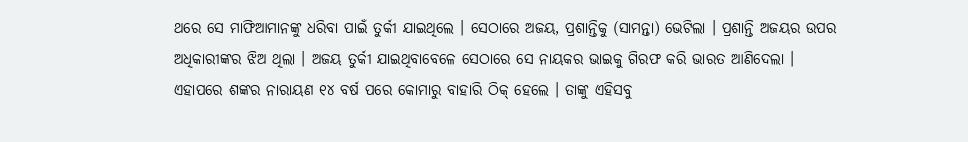ଥରେ ସେ ମାଫିଆମାନଙ୍କୁ ଧରିବା ପାଇଁ ତୁର୍କୀ ଯାଇଥିଲେ । ସେଠାରେ ଅଜୟ, ପ୍ରଶାନ୍ତିକୁ (ସାମନ୍ତା) ଭେଟିଲା । ପ୍ରଶାନ୍ତି ଅଜୟର ଉପର ଅଧିକାରୀଙ୍କର ଝିଅ ଥିଲା । ଅଜୟ ତୁର୍କୀ ଯାଇଥିବାବେଳେ ସେଠାରେ ସେ ନାୟକର ଭାଇକୁ ଗିରଫ କରି ଭାରତ ଆଣିଦେଲା ।
ଏହାପରେ ଶଙ୍କର ନାରାୟଣ ୧୪ ବର୍ଷ ପରେ କୋମାରୁ ବାହାରି ଠିକ୍ ହେଲେ । ତାଙ୍କୁ ଏହିସବୁ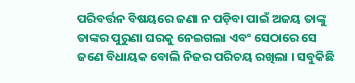ପରିବର୍ତ୍ତନ ବିଷୟରେ ଜଣା ନ ପଡ଼ିବା ପାଇଁ ଅଜୟ ତାଙ୍କୁ ତାଙ୍କର ପୁରୁଣା ଘରକୁ ନେଇଗଲା ଏବଂ ସେଠାରେ ସେ ଜଣେ ବିଧାୟକ ବୋଲି ନିଜର ପରିଚୟ ରଖିଲା । ସବୁକିଛି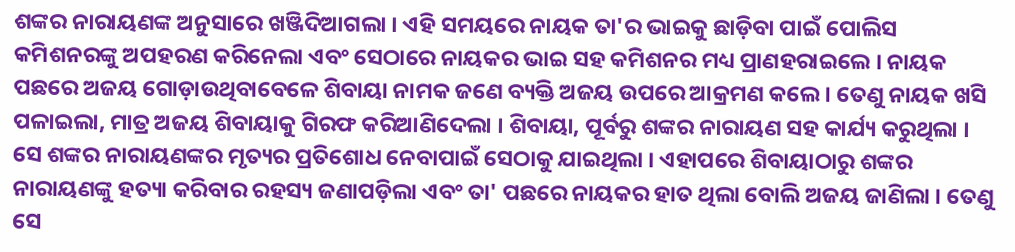ଶଙ୍କର ନାରାୟଣଙ୍କ ଅନୁସାରେ ଖଞ୍ଜିଦିଆଗଲା । ଏହି ସମୟରେ ନାୟକ ତା'ର ଭାଇକୁ ଛାଡ଼ିବା ପାଇଁ ପୋଲିସ କମିଶନରଙ୍କୁ ଅପହରଣ କରିନେଲା ଏବଂ ସେଠାରେ ନାୟକର ଭାଇ ସହ କମିଶନର ମଧ୍ୟ ପ୍ରାଣହରାଇଲେ । ନାୟକ ପଛରେ ଅଜୟ ଗୋଡ଼ାଉଥିବାବେଳେ ଶିବାୟା ନାମକ ଜଣେ ବ୍ୟକ୍ତି ଅଜୟ ଉପରେ ଆକ୍ରମଣ କଲେ । ତେଣୁ ନାୟକ ଖସି ପଳାଇଲା, ମାତ୍ର ଅଜୟ ଶିବାୟାକୁ ଗିରଫ କରିଆଣିଦେଲା । ଶିବାୟା, ପୂର୍ବରୁ ଶଙ୍କର ନାରାୟଣ ସହ କାର୍ଯ୍ୟ କରୁଥିଲା । ସେ ଶଙ୍କର ନାରାୟଣଙ୍କର ମୃତ୍ୟର ପ୍ରତିଶୋଧ ନେବାପାଇଁ ସେଠାକୁ ଯାଇଥିଲା । ଏହାପରେ ଶିବାୟାଠାରୁ ଶଙ୍କର ନାରାୟଣଙ୍କୁ ହତ୍ୟା କରିବାର ରହସ୍ୟ ଜଣାପଡ଼ିଲା ଏବଂ ତା' ପଛରେ ନାୟକର ହାତ ଥିଲା ବୋଲି ଅଜୟ ଜାଣିଲା । ତେଣୁ ସେ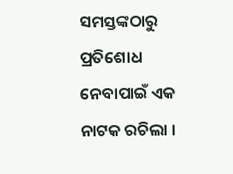ସମସ୍ତଙ୍କଠାରୁ ପ୍ରତିଶୋଧ ନେବାପାଇଁ ଏକ ନାଟକ ରଚିଲା ।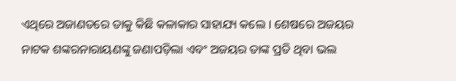ଏଥିରେ ଅଜାଣତରେ ତାକୁ କିଛି କଳାକାର ସାହାଯ୍ୟ କଲେ । ଶେଷରେ ଅଜୟର ନାଟକ ଶଙ୍କରନାରାୟଣଙ୍କୁ ଜଣାପଡ଼ିଲା ଏବଂ ଅଜୟର ତାଙ୍କ ପ୍ରତି ଥିବା ଭଲ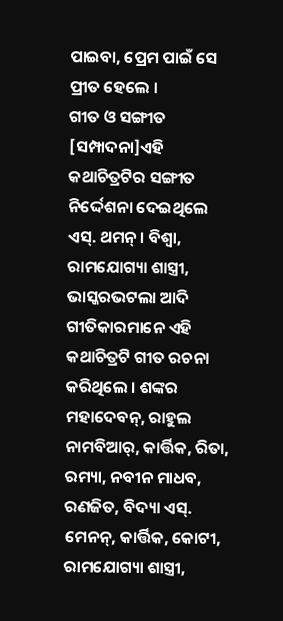ପାଇବା, ପ୍ରେମ ପାଇଁ ସେ ପ୍ରୀତ ହେଲେ ।
ଗୀତ ଓ ସଙ୍ଗୀତ
[ସମ୍ପାଦନା]ଏହି କଥାଚିତ୍ରଟିର ସଙ୍ଗୀତ ନିର୍ଦ୍ଦେଶନା ଦେଇଥିଲେ ଏସ୍. ଥମନ୍ । ବିଶ୍ୱା, ରାମଯୋଗ୍ୟା ଶାସ୍ତ୍ରୀ, ଭାସ୍କରଭଟଲା ଆଦି ଗୀତିକାରମାନେ ଏହି କଥାଚିତ୍ରଟି ଗୀତ ରଚନା କରିଥିଲେ । ଶଙ୍କର ମହାଦେବନ୍, ରାହୁଲ ନାମବିଆର୍, କାର୍ତ୍ତିକ, ରିତା, ରମ୍ୟା, ନବୀନ ମାଧବ, ରଣଜିତ, ବିଦ୍ୟା ଏସ୍. ମେନନ୍, କାର୍ତ୍ତିକ, କୋଟୀ, ରାମଯୋଗ୍ୟା ଶାସ୍ତ୍ରୀ,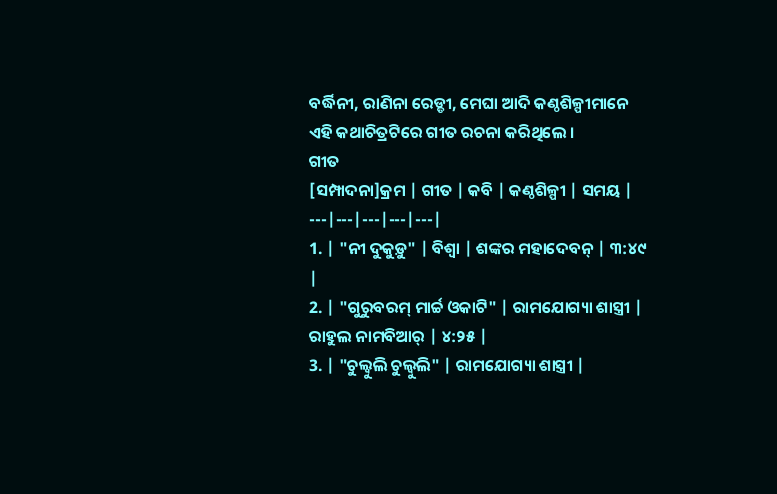ବର୍ଦ୍ଧିନୀ, ରାଣିନା ରେଡ୍ଡୀ, ମେଘା ଆଦି କଣ୍ଠଶିଳ୍ପୀମାନେ ଏହି କଥାଚିତ୍ରଟିରେ ଗୀତ ରଚନା କରିଥିଲେ ।
ଗୀତ
[ସମ୍ପାଦନା]କ୍ରମ | ଗୀତ | କବି | କଣ୍ଠଶିଳ୍ପୀ | ସମୟ |
---|---|---|---|---|
1. | "ନୀ ଦୁକୁଡ଼ୁ" | ବିଶ୍ୱା | ଶଙ୍କର ମହାଦେବନ୍ | ୩:୪୯ |
2. | "ଗୁରୁବରମ୍ ମାର୍ଚ୍ଚ ଓକାଟି" | ରାମଯୋଗ୍ୟା ଶାସ୍ତ୍ରୀ | ରାହୁଲ ନାମବିଆର୍ | ୪:୨୫ |
3. | "ଚୁଲ୍ବୁଲି ଚୁଲ୍ବୁଲି" | ରାମଯୋଗ୍ୟା ଶାସ୍ତ୍ରୀ |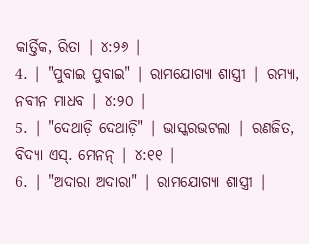କାର୍ତ୍ତିକ, ରିତା | ୪:୨୬ |
4. | "ପୁବାଇ ପୁବାଇ" | ରାମଯୋଗ୍ୟା ଶାସ୍ତ୍ରୀ | ରମ୍ୟା, ନବୀନ ମାଧବ | ୪:୨୦ |
5. | "ଦେଥାଡ଼ି ଦେଥାଡ଼ି" | ଭାସ୍କରଭଟଲା | ରଣଜିତ, ବିଦ୍ୟା ଏସ୍. ମେନନ୍ | ୪:୧୧ |
6. | "ଅଦାରା ଅଦାରା" | ରାମଯୋଗ୍ୟା ଶାସ୍ତ୍ରୀ |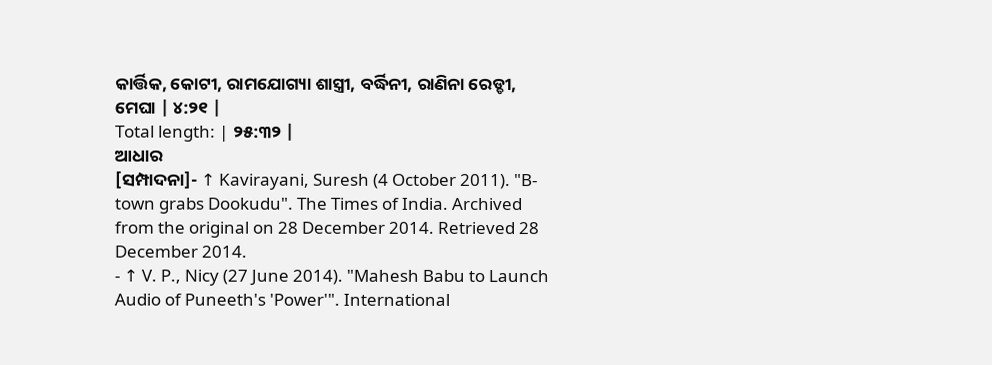କାର୍ତ୍ତିକ, କୋଟୀ, ରାମଯୋଗ୍ୟା ଶାସ୍ତ୍ରୀ, ବର୍ଦ୍ଧିନୀ, ରାଣିନା ରେଡ୍ଡୀ, ମେଘା | ୪:୨୧ |
Total length: | ୨୫:୩୨ |
ଆଧାର
[ସମ୍ପାଦନା]- ↑ Kavirayani, Suresh (4 October 2011). "B-town grabs Dookudu". The Times of India. Archived from the original on 28 December 2014. Retrieved 28 December 2014.
- ↑ V. P., Nicy (27 June 2014). "Mahesh Babu to Launch Audio of Puneeth's 'Power'". International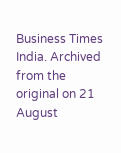Business Times India. Archived from the original on 21 August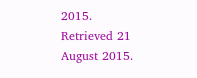2015. Retrieved 21 August 2015.